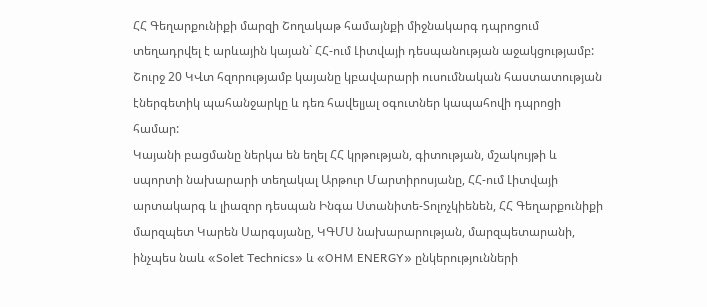ՀՀ Գեղարքունիքի մարզի Շողակաթ համայնքի միջնակարգ դպրոցում տեղադրվել է արևային կայան` ՀՀ-ում Լիտվայի դեսպանության աջակցությամբ:
Շուրջ 20 ԿՎտ հզորությամբ կայանը կբավարարի ուսումնական հաստատության էներգետիկ պահանջարկը և դեռ հավելյալ օգուտներ կապահովի դպրոցի համար:
Կայանի բացմանը ներկա են եղել ՀՀ կրթության, գիտության, մշակույթի և սպորտի նախարարի տեղակալ Արթուր Մարտիրոսյանը, ՀՀ-ում Լիտվայի արտակարգ և լիազոր դեսպան Ինգա Ստանիտե-Տոլոչկիենեն, ՀՀ Գեղարքունիքի մարզպետ Կարեն Սարգսյանը, ԿԳՄՍ նախարարության, մարզպետարանի, ինչպես նաև «Solet Technics» և «OHM ENERGY» ընկերությունների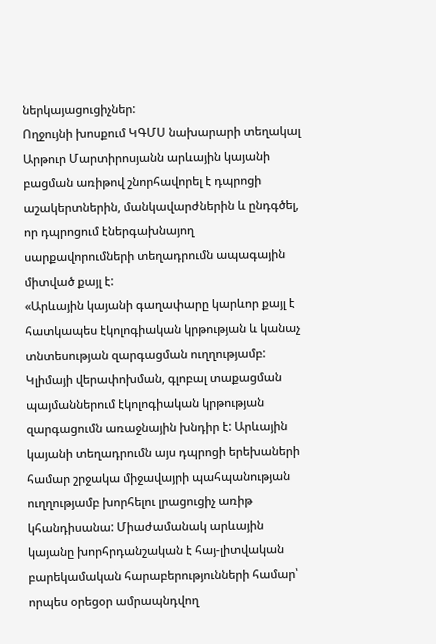ներկայացուցիչներ:
Ողջույնի խոսքում ԿԳՄՍ նախարարի տեղակալ Արթուր Մարտիրոսյանն արևային կայանի բացման առիթով շնորհավորել է դպրոցի աշակերտներին, մանկավարժներին և ընդգծել, որ դպրոցում էներգախնայող սարքավորումների տեղադրումն ապագային միտված քայլ է:
«Արևային կայանի գաղափարը կարևոր քայլ է հատկապես էկոլոգիական կրթության և կանաչ տնտեսության զարգացման ուղղությամբ: Կլիմայի վերափոխման, գլոբալ տաքացման պայմաններում էկոլոգիական կրթության զարգացումն առաջնային խնդիր է: Արևային կայանի տեղադրումն այս դպրոցի երեխաների համար շրջակա միջավայրի պահպանության ուղղությամբ խորհելու լրացուցիչ առիթ կհանդիսանա: Միաժամանակ արևային կայանը խորհրդանշական է հայ-լիտվական բարեկամական հարաբերությունների համար՝ որպես օրեցօր ամրապնդվող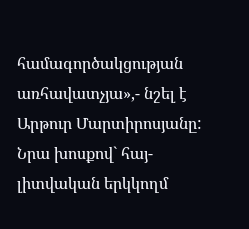համագործակցության առհավատչյա»,- նշել է Արթուր Մարտիրոսյանը:
Նրա խոսքով` հայ-լիտվական երկկողմ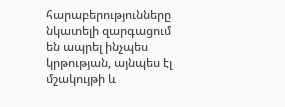հարաբերությունները նկատելի զարգացում են ապրել ինչպես կրթության, այնպես էլ մշակույթի և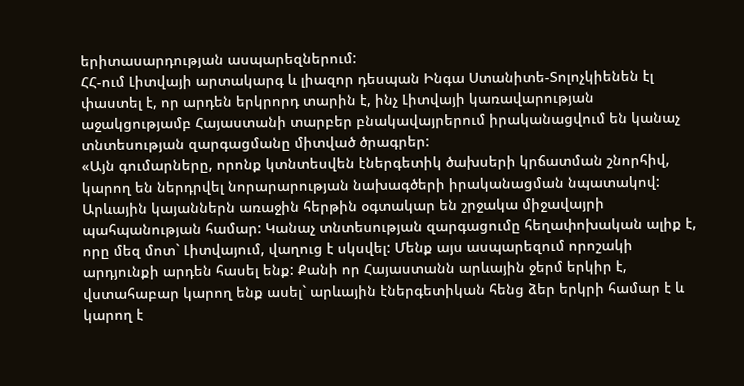երիտասարդության ասպարեզներում:
ՀՀ-ում Լիտվայի արտակարգ և լիազոր դեսպան Ինգա Ստանիտե-Տոլոչկիենեն էլ փաստել է, որ արդեն երկրորդ տարին է, ինչ Լիտվայի կառավարության աջակցությամբ Հայաստանի տարբեր բնակավայրերում իրականացվում են կանաչ տնտեսության զարգացմանը միտված ծրագրեր:
«Այն գումարները, որոնք կտնտեսվեն էներգետիկ ծախսերի կրճատման շնորհիվ, կարող են ներդրվել նորարարության նախագծերի իրականացման նպատակով: Արևային կայաններն առաջին հերթին օգտակար են շրջակա միջավայրի պահպանության համար: Կանաչ տնտեսության զարգացումը հեղափոխական ալիք է, որը մեզ մոտ` Լիտվայում, վաղուց է սկսվել: Մենք այս ասպարեզում որոշակի արդյունքի արդեն հասել ենք: Քանի որ Հայաստանն արևային ջերմ երկիր է, վստահաբար կարող ենք ասել` արևային էներգետիկան հենց ձեր երկրի համար է և կարող է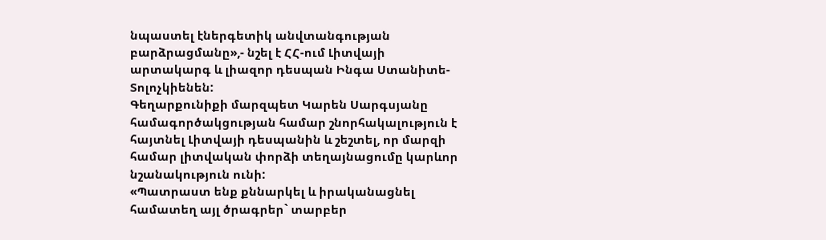նպաստել էներգետիկ անվտանգության բարձրացմանը»,- նշել է ՀՀ-ում Լիտվայի արտակարգ և լիազոր դեսպան Ինգա Ստանիտե-Տոլոչկիենեն:
Գեղարքունիքի մարզպետ Կարեն Սարգսյանը համագործակցության համար շնորհակալություն է հայտնել Լիտվայի դեսպանին և շեշտել, որ մարզի համար լիտվական փորձի տեղայնացումը կարևոր նշանակություն ունի:
«Պատրաստ ենք քննարկել և իրականացնել համատեղ այլ ծրագրեր` տարբեր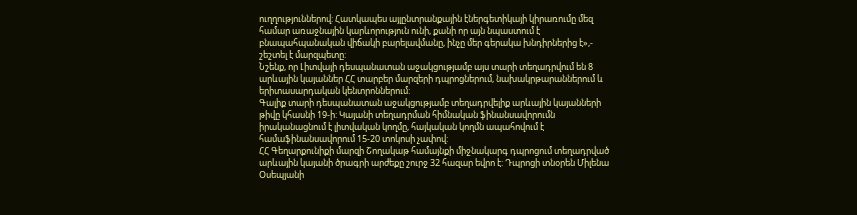ուղղություններով: Հատկապես այլընտրանքային էներգետիկայի կիրառումը մեզ համար առաջնային կարևորություն ունի, քանի որ այն նպաստում է բնապահպանական վիճակի բարելավմանը, ինչը մեր գերակա խնդիրներից է»,- շեշտել է մարզպետը:
Նշենք, որ Լիտվայի դեսպանատան աջակցությամբ այս տարի տեղադրվում են 8 արևային կայաններ ՀՀ տարբեր մարզերի դպրոցներում, նախակրթարաններում և երիտասարդական կենտրոններում:
Գալիք տարի դեսպանատան աջակցությամբ տեղադրվելիք արևային կայանների թիվը կհասնի 19-ի: Կայանի տեղադրման հիմնական ֆինանսավորումն իրականացնում է լիտվական կողմը, հայկական կողմն ապահովում է համաֆինանսավորում 15-20 տոկոսի չափով:
ՀՀ Գեղարքունիքի մարզի Շողակաթ համայնքի միջնակարգ դպրոցում տեղադրված արևային կայանի ծրագրի արժեքը շուրջ 32 հազար եվրո է: Դպրոցի տնօրեն Միլենա Օսեպյանի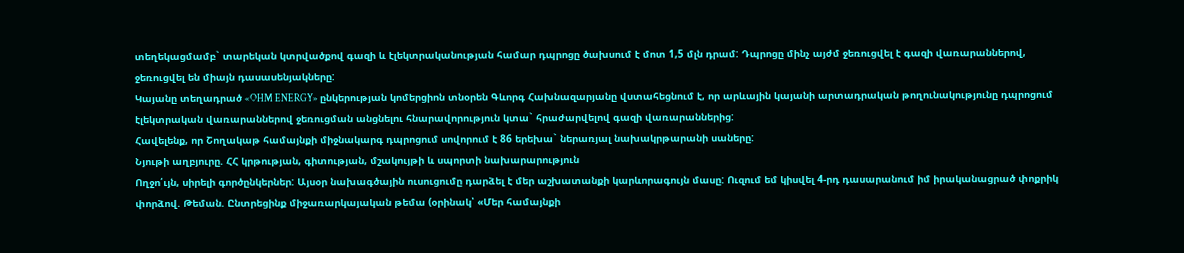տեղեկացմամբ` տարեկան կտրվածքով գազի և էլեկտրականության համար դպրոցը ծախսում է մոտ 1,5 մլն դրամ: Դպրոցը մինչ այժմ ջեռուցվել է գազի վառարաններով, ջեռուցվել են միայն դասասենյակները:
Կայանը տեղադրած «OHM ENERGY» ընկերության կոմերցիոն տնօրեն Գևորգ Հախնազարյանը վստահեցնում է, որ արևային կայանի արտադրական թողունակությունը դպրոցում էլեկտրական վառարաններով ջեռուցման անցնելու հնարավորություն կտա` հրաժարվելով գազի վառարաններից:
Հավելենք, որ Շողակաթ համայնքի միջնակարգ դպրոցում սովորում է 86 երեխա` ներառյալ նախակրթարանի սաները:
Նյութի աղբյուրը. ՀՀ կրթության, գիտության, մշակույթի և սպորտի նախարարություն
Ողջո՛ւյն, սիրելի գործընկերներ: Այսօր նախագծային ուսուցումը դարձել է մեր աշխատանքի կարևորագույն մասը: Ուզում եմ կիսվել 4-րդ դասարանում իմ իրականացրած փոքրիկ փորձով. Թեման. Ընտրեցինք միջառարկայական թեմա (օրինակ՝ «Մեր համայնքի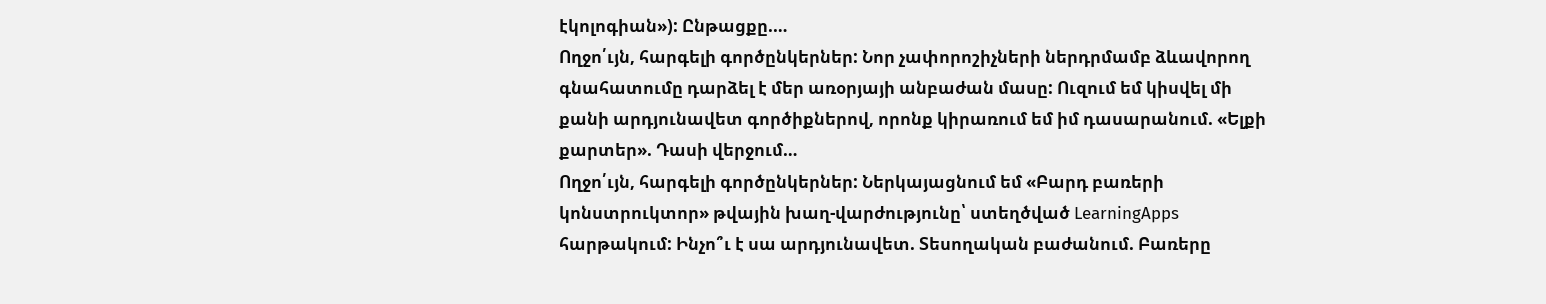էկոլոգիան»): Ընթացքը.…
Ողջո՛ւյն, հարգելի գործընկերներ: Նոր չափորոշիչների ներդրմամբ ձևավորող գնահատումը դարձել է մեր առօրյայի անբաժան մասը: Ուզում եմ կիսվել մի քանի արդյունավետ գործիքներով, որոնք կիրառում եմ իմ դասարանում. «Ելքի քարտեր». Դասի վերջում…
Ողջո՛ւյն, հարգելի գործընկերներ: Ներկայացնում եմ «Բարդ բառերի կոնստրուկտոր» թվային խաղ-վարժությունը՝ ստեղծված LearningApps հարթակում: Ինչո՞ւ է սա արդյունավետ. Տեսողական բաժանում. Բառերը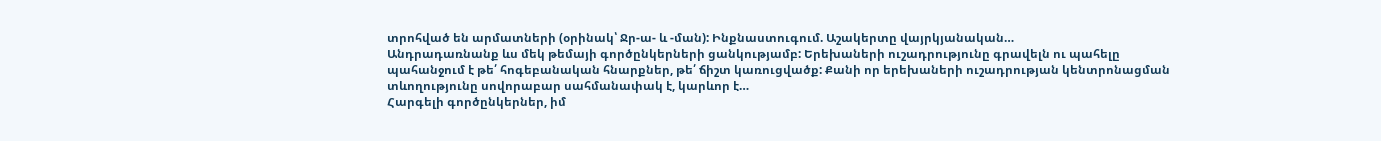տրոհված են արմատների (օրինակ՝ Ջր-ա- և -ման): Ինքնաստուգում. Աշակերտը վայրկյանական…
Անդրադառնանք ևս մեկ թեմայի գործընկերների ցանկությամբ: Երեխաների ուշադրությունը գրավելն ու պահելը պահանջում է թե՛ հոգեբանական հնարքներ, թե՛ ճիշտ կառուցվածք: Քանի որ երեխաների ուշադրության կենտրոնացման տևողությունը սովորաբար սահմանափակ է, կարևոր է…
Հարգելի գործընկերներ, իմ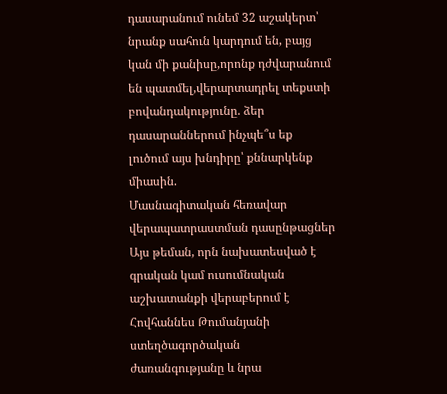դասարանում ունեմ 32 աշակերտ՝ նրանք սահուն կարդում են, բայց կան մի քանիսը,որոնք դժվարանում են պատմել,վերարտադրել տեքստի բովանդակությունը. ձեր դասարաններում ինչպե՞ս եք լուծում այս խնդիրը՝ քննարկենք միասին.
Մասնագիտական հեռավար վերապատրաստման դասընթացներ
Այս թեման, որն նախատեսված է գրական կամ ուսումնական աշխատանքի վերաբերում է Հովհաննես Թումանյանի ստեղծագործական ժառանգությանը և նրա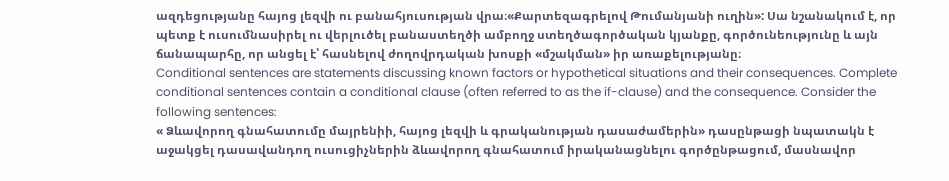ազդեցությանը հայոց լեզվի ու բանահյուսության վրա։«Քարտեզագրելով Թումանյանի ուղին»: Սա նշանակում է, որ պետք է ուսումնասիրել ու վերլուծել բանաստեղծի ամբողջ ստեղծագործական կյանքը, գործունեությունը և այն ճանապարհը, որ անցել է՝ հասնելով ժողովրդական խոսքի «մշակման» իր առաքելությանը։
Conditional sentences are statements discussing known factors or hypothetical situations and their consequences. Complete conditional sentences contain a conditional clause (often referred to as the if-clause) and the consequence. Consider the following sentences:
« Ձևավորող գնահատումը մայրենիի, հայոց լեզվի և գրականության դասաժամերին» դասընթացի նպատակն է աջակցել դասավանդող ուսուցիչներին ձևավորող գնահատում իրականացնելու գործընթացում, մասնավոր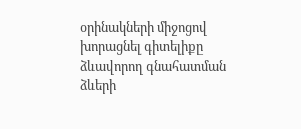օրինակների միջոցով խորացնել գիտելիքը ձևավորող գնահատման ձևերի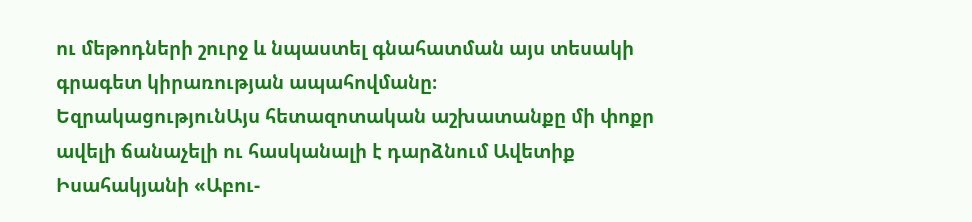ու մեթոդների շուրջ և նպաստել գնահատման այս տեսակի գրագետ կիրառության ապահովմանը։
ԵզրակացությունԱյս հետազոտական աշխատանքը մի փոքր ավելի ճանաչելի ու հասկանալի է դարձնում Ավետիք Իսահակյանի «Աբու-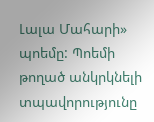Լալա Մահարի» պոեմը: Պոեմի թողած անկրկնելի տպավորությունը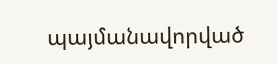պայմանավորված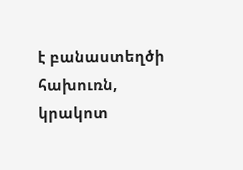է բանաստեղծի հախուռն, կրակոտ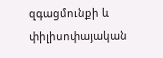զգացմունքի և փիլիսոփայական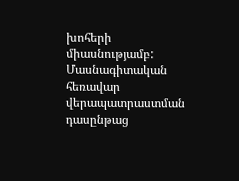խոհերի միասնությամբ:
Մասնագիտական հեռավար վերապատրաստման դասընթաց